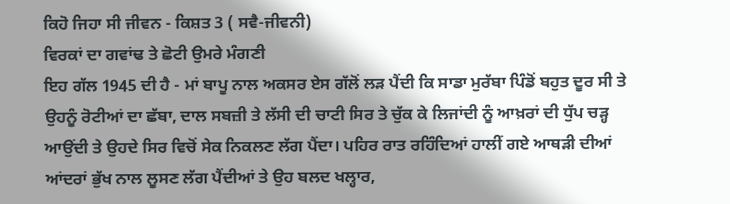ਕਿਹੋ ਜਿਹਾ ਸੀ ਜੀਵਨ - ਕਿਸ਼ਤ 3 ( ਸਵੈ-ਜੀਵਨੀ)
ਵਿਰਕਾਂ ਦਾ ਗਵਾਂਢ ਤੇ ਛੋਟੀ ਉਮਰੇ ਮੰਗਣੀ
ਇਹ ਗੱਲ 1945 ਦੀ ਹੈ - ਮਾਂ ਬਾਪੂ ਨਾਲ ਅਕਸਰ ਏਸ ਗੱਲੋਂ ਲੜ ਪੈਂਦੀ ਕਿ ਸਾਡਾ ਮੁਰੱਬਾ ਪਿੰਡੋਂ ਬਹੁਤ ਦੂਰ ਸੀ ਤੇ ਉਹਨੂੰ ਰੋਟੀਆਂ ਦਾ ਛੱਬਾ, ਦਾਲ ਸਬਜ਼ੀ ਤੇ ਲੱਸੀ ਦੀ ਚਾਟੀ ਸਿਰ ਤੇ ਚੁੱਕ ਕੇ ਲਿਜਾਂਦੀ ਨੂੰ ਆਖ਼ਰਾਂ ਦੀ ਧੁੱਪ ਚੜ੍ਹ ਆਉਂਦੀ ਤੇ ਉਹਦੇ ਸਿਰ ਵਿਚੋਂ ਸੇਕ ਨਿਕਲਣ ਲੱਗ ਪੈਂਦਾ। ਪਹਿਰ ਰਾਤ ਰਹਿੰਦਿਆਂ ਹਾਲੀਂ ਗਏ ਆਥੜੀ ਦੀਆਂ ਆਂਦਰਾਂ ਭੁੱਖ ਨਾਲ ਲੂਸਣ ਲੱਗ ਪੈਂਦੀਆਂ ਤੇ ਉਹ ਬਲਦ ਖਲ੍ਹਾਰ,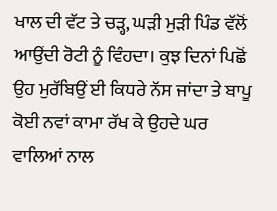ਖਾਲ ਦੀ ਵੱਟ ਤੇ ਚੜ੍ਹ, ਘੜੀ ਮੁੜੀ ਪਿੰਡ ਵੱਲੋਂ ਆਉਂਦੀ ਰੋਟੀ ਨੂੰ ਵਿੰਹਦਾ। ਕੁਝ ਦਿਨਾਂ ਪਿਛੋਂ ਉਹ ਮੁਰੱਬਿਉਂ ਈ ਕਿਧਰੇ ਨੱਸ ਜਾਂਦਾ ਤੇ ਬਾਪੂ ਕੋਈ ਨਵਾਂ ਕਾਮਾ ਰੱਖ ਕੇ ਉਹਦੇ ਘਰ ਵਾਲਿਆਂ ਨਾਲ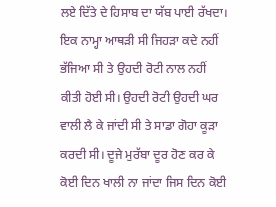ਲਏ ਦਿੱਤੇ ਦੇ ਹਿਸਾਬ ਦਾ ਯੱਬ ਪਾਈ ਰੱਖਦਾ। ਇਕ ਨਾਮ੍ਹਾ ਆਥੜੀ ਸੀ ਜਿਹੜਾ ਕਦੇ ਨਹੀਂ ਭੱਜਿਆ ਸੀ ਤੇ ਉਹਦੀ ਰੋਟੀ ਨਾਲ ਨਹੀਂ ਕੀਤੀ ਹੋਈ ਸੀ। ਉਹਦੀ ਰੋਟੀ ਉਹਦੀ ਘਰ ਵਾਲੀ ਲੈ ਕੇ ਜਾਂਦੀ ਸੀ ਤੇ ਸਾਡਾ ਗੋਹਾ ਕੂੜਾ ਕਰਦੀ ਸੀ। ਦੂਜੇ ਮੁਰੱਬਾ ਦੂਰ ਹੋਣ ਕਰ ਕੇ ਕੋਈ ਦਿਨ ਖਾਲੀ ਨਾ ਜਾਂਦਾ ਜਿਸ ਦਿਨ ਕੋਈ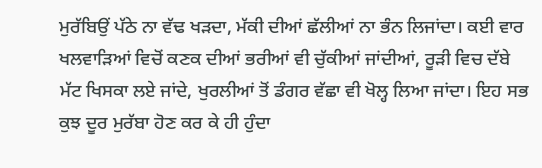ਮੁਰੱਬਿਉਂ ਪੱਠੇ ਨਾ ਵੱਢ ਖੜਦਾ, ਮੱਕੀ ਦੀਆਂ ਛੱਲੀਆਂ ਨਾ ਭੰਨ ਲਿਜਾਂਦਾ। ਕਈ ਵਾਰ ਖਲਵਾੜਿਆਂ ਵਿਚੋਂ ਕਣਕ ਦੀਆਂ ਭਰੀਆਂ ਵੀ ਚੁੱਕੀਆਂ ਜਾਂਦੀਆਂ, ਰੂੜੀ ਵਿਚ ਦੱਬੇ ਮੱਟ ਖਿਸਕਾ ਲਏ ਜਾਂਦੇ, ਖੁਰਲੀਆਂ ਤੋਂ ਡੰਗਰ ਵੱਛਾ ਵੀ ਖੋਲ੍ਹ ਲਿਆ ਜਾਂਦਾ। ਇਹ ਸਭ ਕੁਝ ਦੂਰ ਮੁਰੱਬਾ ਹੋਣ ਕਰ ਕੇ ਹੀ ਹੁੰਦਾ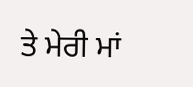ਤੇ ਮੇਰੀ ਮਾਂ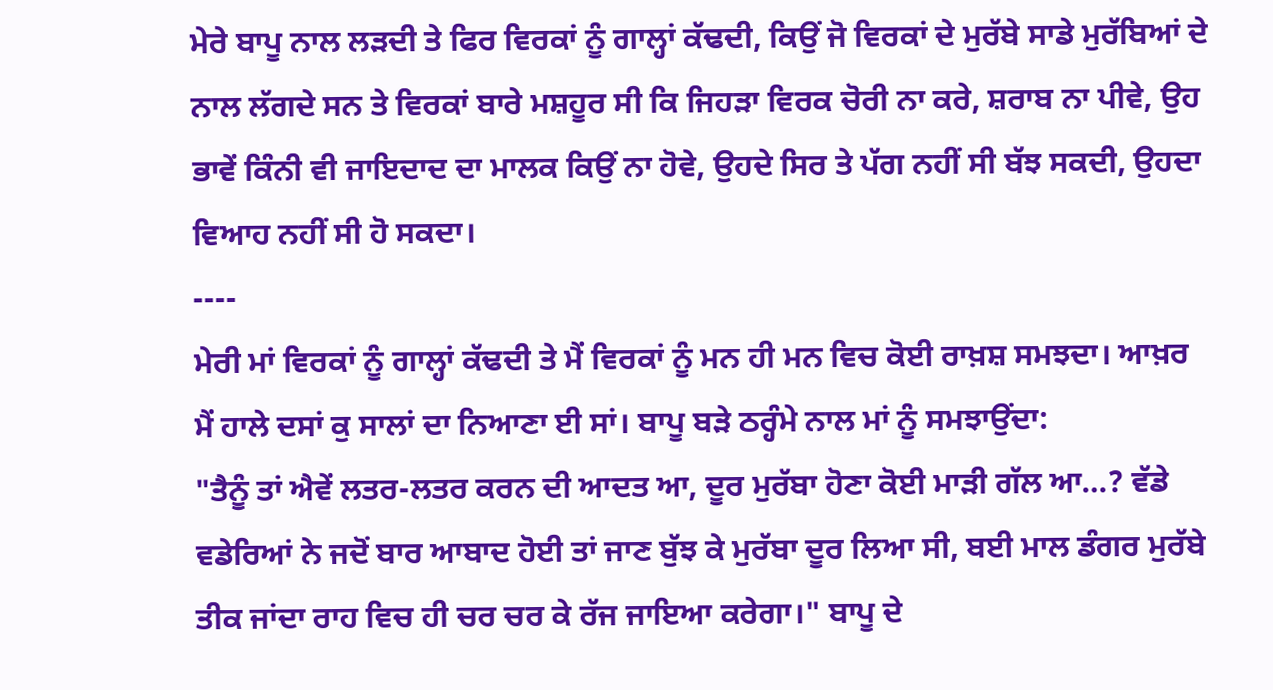ਮੇਰੇ ਬਾਪੂ ਨਾਲ ਲੜਦੀ ਤੇ ਫਿਰ ਵਿਰਕਾਂ ਨੂੰ ਗਾਲ੍ਹਾਂ ਕੱਢਦੀ, ਕਿਉਂ ਜੋ ਵਿਰਕਾਂ ਦੇ ਮੁਰੱਬੇ ਸਾਡੇ ਮੁਰੱਬਿਆਂ ਦੇ ਨਾਲ ਲੱਗਦੇ ਸਨ ਤੇ ਵਿਰਕਾਂ ਬਾਰੇ ਮਸ਼ਹੂਰ ਸੀ ਕਿ ਜਿਹੜਾ ਵਿਰਕ ਚੋਰੀ ਨਾ ਕਰੇ, ਸ਼ਰਾਬ ਨਾ ਪੀਵੇ, ਉਹ ਭਾਵੇਂ ਕਿੰਨੀ ਵੀ ਜਾਇਦਾਦ ਦਾ ਮਾਲਕ ਕਿਉਂ ਨਾ ਹੋਵੇ, ਉਹਦੇ ਸਿਰ ਤੇ ਪੱਗ ਨਹੀਂ ਸੀ ਬੱਝ ਸਕਦੀ, ਉਹਦਾ ਵਿਆਹ ਨਹੀਂ ਸੀ ਹੋ ਸਕਦਾ।
----
ਮੇਰੀ ਮਾਂ ਵਿਰਕਾਂ ਨੂੰ ਗਾਲ੍ਹਾਂ ਕੱਢਦੀ ਤੇ ਮੈਂ ਵਿਰਕਾਂ ਨੂੰ ਮਨ ਹੀ ਮਨ ਵਿਚ ਕੋਈ ਰਾਖ਼ਸ਼ ਸਮਝਦਾ। ਆਖ਼ਰ ਮੈਂ ਹਾਲੇ ਦਸਾਂ ਕੁ ਸਾਲਾਂ ਦਾ ਨਿਆਣਾ ਈ ਸਾਂ। ਬਾਪੂ ਬੜੇ ਠਰ੍ਹੰਮੇ ਨਾਲ ਮਾਂ ਨੂੰ ਸਮਝਾਉਂਦਾ:
"ਤੈਨੂੰ ਤਾਂ ਐਵੇਂ ਲਤਰ-ਲਤਰ ਕਰਨ ਦੀ ਆਦਤ ਆ, ਦੂਰ ਮੁਰੱਬਾ ਹੋਣਾ ਕੋਈ ਮਾੜੀ ਗੱਲ ਆ…? ਵੱਡੇ ਵਡੇਰਿਆਂ ਨੇ ਜਦੋਂ ਬਾਰ ਆਬਾਦ ਹੋਈ ਤਾਂ ਜਾਣ ਬੁੱਝ ਕੇ ਮੁਰੱਬਾ ਦੂਰ ਲਿਆ ਸੀ, ਬਈ ਮਾਲ ਡੰਗਰ ਮੁਰੱਬੇ ਤੀਕ ਜਾਂਦਾ ਰਾਹ ਵਿਚ ਹੀ ਚਰ ਚਰ ਕੇ ਰੱਜ ਜਾਇਆ ਕਰੇਗਾ।" ਬਾਪੂ ਦੇ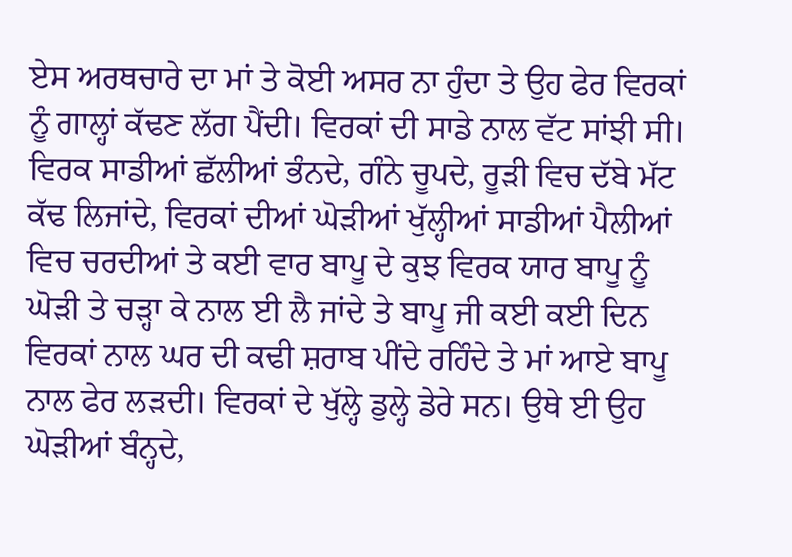ਏਸ ਅਰਥਚਾਰੇ ਦਾ ਮਾਂ ਤੇ ਕੋਈ ਅਸਰ ਨਾ ਹੁੰਦਾ ਤੇ ਉਹ ਫੇਰ ਵਿਰਕਾਂ ਨੂੰ ਗਾਲ੍ਹਾਂ ਕੱਢਣ ਲੱਗ ਪੈਂਦੀ। ਵਿਰਕਾਂ ਦੀ ਸਾਡੇ ਨਾਲ ਵੱਟ ਸਾਂਝੀ ਸੀ। ਵਿਰਕ ਸਾਡੀਆਂ ਛੱਲੀਆਂ ਭੰਨਦੇ, ਗੰਨੇ ਚੂਪਦੇ, ਰੂੜੀ ਵਿਚ ਦੱਬੇ ਮੱਟ ਕੱਢ ਲਿਜਾਂਦੇ, ਵਿਰਕਾਂ ਦੀਆਂ ਘੋੜੀਆਂ ਖੁੱਲ੍ਹੀਆਂ ਸਾਡੀਆਂ ਪੈਲੀਆਂ ਵਿਚ ਚਰਦੀਆਂ ਤੇ ਕਈ ਵਾਰ ਬਾਪੂ ਦੇ ਕੁਝ ਵਿਰਕ ਯਾਰ ਬਾਪੂ ਨੂੰ ਘੋੜੀ ਤੇ ਚੜ੍ਹਾ ਕੇ ਨਾਲ ਈ ਲੈ ਜਾਂਦੇ ਤੇ ਬਾਪੂ ਜੀ ਕਈ ਕਈ ਦਿਨ ਵਿਰਕਾਂ ਨਾਲ ਘਰ ਦੀ ਕਢੀ ਸ਼ਰਾਬ ਪੀਂਦੇ ਰਹਿੰਦੇ ਤੇ ਮਾਂ ਆਏ ਬਾਪੂ ਨਾਲ ਫੇਰ ਲੜਦੀ। ਵਿਰਕਾਂ ਦੇ ਖੁੱਲ੍ਹੇ ਡੁਲ੍ਹੇ ਡੇਰੇ ਸਨ। ਉਥੇ ਈ ਉਹ ਘੋੜੀਆਂ ਬੰਨ੍ਹਦੇ,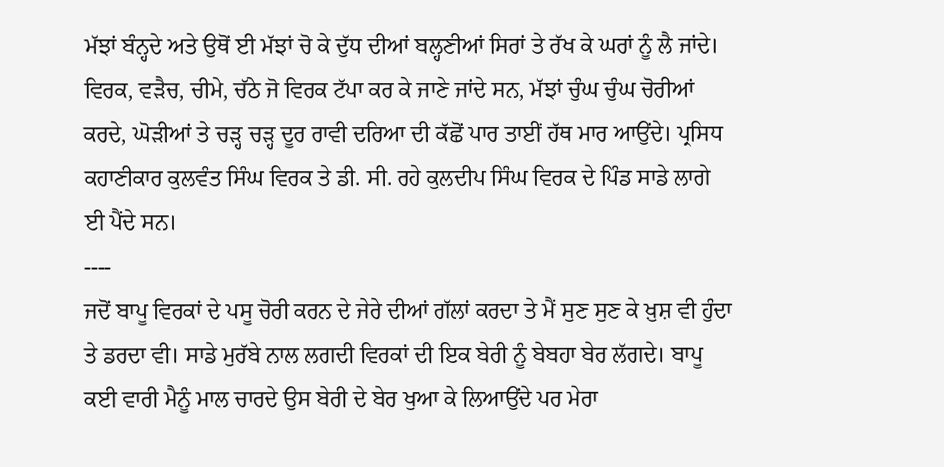ਮੱਝਾਂ ਬੰਨ੍ਹਦੇ ਅਤੇ ਉਥੋਂ ਈ ਮੱਝਾਂ ਚੋ ਕੇ ਦੁੱਧ ਦੀਆਂ ਬਲ੍ਹਣੀਆਂ ਸਿਰਾਂ ਤੇ ਰੱਖ ਕੇ ਘਰਾਂ ਨੂੰ ਲੈ ਜਾਂਦੇ। ਵਿਰਕ, ਵੜੈਚ, ਚੀਮੇ, ਚੱਠੇ ਜੋ ਵਿਰਕ ਟੱਪਾ ਕਰ ਕੇ ਜਾਣੇ ਜਾਂਦੇ ਸਨ, ਮੱਝਾਂ ਚੁੰਘ ਚੁੰਘ ਚੋਰੀਆਂ ਕਰਦੇ, ਘੋੜੀਆਂ ਤੇ ਚੜ੍ਹ ਚੜ੍ਹ ਦੂਰ ਰਾਵੀ ਦਰਿਆ ਦੀ ਕੱਛੋਂ ਪਾਰ ਤਾਈਂ ਹੱਥ ਮਾਰ ਆਉਂਦੇ। ਪ੍ਰਸਿਧ ਕਹਾਣੀਕਾਰ ਕੁਲਵੰਤ ਸਿੰਘ ਵਿਰਕ ਤੇ ਡੀ. ਸੀ. ਰਹੇ ਕੁਲਦੀਪ ਸਿੰਘ ਵਿਰਕ ਦੇ ਪਿੰਡ ਸਾਡੇ ਲਾਗੇ ਈ ਪੈਂਦੇ ਸਨ।
----
ਜਦੋਂ ਬਾਪੂ ਵਿਰਕਾਂ ਦੇ ਪਸੂ ਚੋਰੀ ਕਰਨ ਦੇ ਜੇਰੇ ਦੀਆਂ ਗੱਲਾਂ ਕਰਦਾ ਤੇ ਮੈਂ ਸੁਣ ਸੁਣ ਕੇ ਖ਼ੁਸ਼ ਵੀ ਹੁੰਦਾ ਤੇ ਡਰਦਾ ਵੀ। ਸਾਡੇ ਮੁਰੱਬੇ ਨਾਲ ਲਗਦੀ ਵਿਰਕਾਂ ਦੀ ਇਕ ਬੇਰੀ ਨੂੰ ਬੇਬਹਾ ਬੇਰ ਲੱਗਦੇ। ਬਾਪੂ ਕਈ ਵਾਰੀ ਮੈਨੂੰ ਮਾਲ ਚਾਰਦੇ ਉਸ ਬੇਰੀ ਦੇ ਬੇਰ ਖੁਆ ਕੇ ਲਿਆਉਂਦੇ ਪਰ ਮੇਰਾ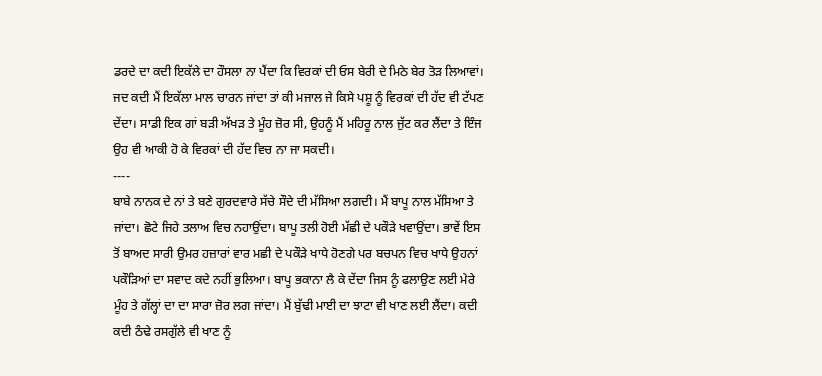ਡਰਦੇ ਦਾ ਕਦੀ ਇਕੱਲੇ ਦਾ ਹੌਸਲਾ ਨਾ ਪੈਂਦਾ ਕਿ ਵਿਰਕਾਂ ਦੀ ਓਸ ਬੇਰੀ ਦੇ ਮਿਠੇ ਬੇਰ ਤੋੜ ਲਿਆਵਾਂ। ਜਦ ਕਦੀ ਮੈਂ ਇਕੱਲਾ ਮਾਲ ਚਾਰਨ ਜਾਂਦਾ ਤਾਂ ਕੀ ਮਜਾਲ ਜੇ ਕਿਸੇ ਪਸ਼ੂ ਨੂੰ ਵਿਰਕਾਂ ਦੀ ਹੱਦ ਵੀ ਟੱਪਣ ਦੇਂਦਾ। ਸਾਡੀ ਇਕ ਗਾਂ ਬੜੀ ਅੱਖੜ ਤੇ ਮੂੰਹ ਜ਼ੋਰ ਸੀ, ਉਹਨੂੰ ਮੈਂ ਮਹਿਰੂ ਨਾਲ ਜੁੱਟ ਕਰ ਲੈਂਦਾ ਤੇ ਇੰਜ ਉਹ ਵੀ ਆਕੀ ਹੋ ਕੇ ਵਿਰਕਾਂ ਦੀ ਹੱਦ ਵਿਚ ਨਾ ਜਾ ਸਕਦੀ।
----
ਬਾਬੇ ਨਾਨਕ ਦੇ ਨਾਂ ਤੇ ਬਣੇ ਗੁਰਦਵਾਰੇ ਸੱਚੇ ਸੌਦੇ ਦੀ ਮੱਸਿਆ ਲਗਦੀ। ਮੈਂ ਬਾਪੂ ਨਾਲ ਮੱਸਿਆ ਤੇ ਜਾਂਦਾ। ਛੋਟੇ ਜਿਹੇ ਤਲਾਅ ਵਿਚ ਨਹਾਉਂਦਾ। ਬਾਪੂ ਤਲੀ ਹੋਈ ਮੱਛੀ ਦੇ ਪਕੌੜੇ ਖਵਾਉਂਦਾ। ਭਾਵੇਂ ਇਸ ਤੋਂ ਬਾਅਦ ਸਾਰੀ ਉਮਰ ਹਜ਼ਾਰਾਂ ਵਾਰ ਮਛੀ ਦੇ ਪਕੌੜੇ ਖਾਧੇ ਹੋਣਗੇ ਪਰ ਬਚਪਨ ਵਿਚ ਖਾਧੇ ਉਹਨਾਂ ਪਕੌੜਿਆਂ ਦਾ ਸਵਾਦ ਕਦੇ ਨਹੀਂ ਭੁਲਿਆ। ਬਾਪੂ ਭਕਾਨਾ ਲੈ ਕੇ ਦੇਂਦਾ ਜਿਸ ਨੂੰ ਫਲਾਉਣ ਲਈ ਮੇਰੇ ਮੂੰਹ ਤੇ ਗੱਲ੍ਹਾਂ ਦਾ ਦਾ ਸਾਰਾ ਜ਼ੋਰ ਲਗ ਜਾਂਦਾ। ਮੈਂ ਬੁੱਢੀ ਮਾਈ ਦਾ ਝਾਟਾ ਵੀ ਖਾਣ ਲਈ ਲੈਂਦਾ। ਕਦੀ ਕਦੀ ਠੰਢੇ ਰਸਗੁੱਲੇ ਵੀ ਖਾਣ ਨੂੰ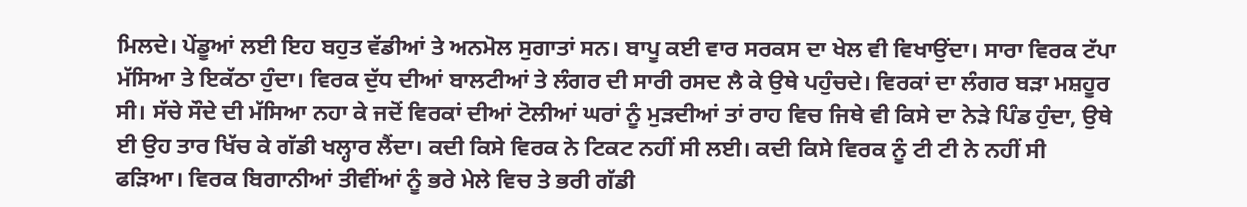ਮਿਲਦੇ। ਪੇਂਡੂਆਂ ਲਈ ਇਹ ਬਹੁਤ ਵੱਡੀਆਂ ਤੇ ਅਨਮੋਲ ਸੁਗਾਤਾਂ ਸਨ। ਬਾਪੂ ਕਈ ਵਾਰ ਸਰਕਸ ਦਾ ਖੇਲ ਵੀ ਵਿਖਾਉਂਦਾ। ਸਾਰਾ ਵਿਰਕ ਟੱਪਾ ਮੱਸਿਆ ਤੇ ਇਕੱਠਾ ਹੁੰਦਾ। ਵਿਰਕ ਦੁੱਧ ਦੀਆਂ ਬਾਲਟੀਆਂ ਤੇ ਲੰਗਰ ਦੀ ਸਾਰੀ ਰਸਦ ਲੈ ਕੇ ਉਥੇ ਪਹੁੰਚਦੇ। ਵਿਰਕਾਂ ਦਾ ਲੰਗਰ ਬੜਾ ਮਸ਼ਹੂਰ ਸੀ। ਸੱਚੇ ਸੌਦੇ ਦੀ ਮੱਸਿਆ ਨਹਾ ਕੇ ਜਦੋਂ ਵਿਰਕਾਂ ਦੀਆਂ ਟੋਲੀਆਂ ਘਰਾਂ ਨੂੰ ਮੁੜਦੀਆਂ ਤਾਂ ਰਾਹ ਵਿਚ ਜਿਥੇ ਵੀ ਕਿਸੇ ਦਾ ਨੇੜੇ ਪਿੰਡ ਹੁੰਦਾ, ਉਥੇ ਈ ਉਹ ਤਾਰ ਖਿੱਚ ਕੇ ਗੱਡੀ ਖਲ੍ਹਾਰ ਲੈਂਦਾ। ਕਦੀ ਕਿਸੇ ਵਿਰਕ ਨੇ ਟਿਕਟ ਨਹੀਂ ਸੀ ਲਈ। ਕਦੀ ਕਿਸੇ ਵਿਰਕ ਨੂੰ ਟੀ ਟੀ ਨੇ ਨਹੀਂ ਸੀ ਫੜਿਆ। ਵਿਰਕ ਬਿਗਾਨੀਆਂ ਤੀਵੀਂਆਂ ਨੂੰ ਭਰੇ ਮੇਲੇ ਵਿਚ ਤੇ ਭਰੀ ਗੱਡੀ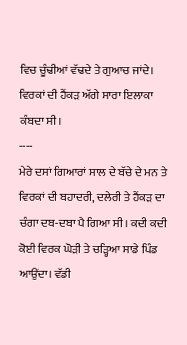ਵਿਚ ਚੂੰਢੀਆਂ ਵੱਢਦੇ ਤੇ ਗੁਆਚ ਜਾਂਦੇ। ਵਿਰਕਾਂ ਦੀ ਹੈਂਕੜ ਅੱਗੇ ਸਾਰਾ ਇਲਾਕਾ ਕੰਬਦਾ ਸੀ।
----
ਮੇਰੇ ਦਸਾਂ ਗਿਆਰਾਂ ਸਾਲ ਦੇ ਬੱਚੇ ਦੇ ਮਨ ਤੇ ਵਿਰਕਾਂ ਦੀ ਬਹਾਦਰੀ, ਦਲੇਰੀ ਤੇ ਹੈਂਕੜ ਦਾ ਚੰਗਾ ਦਬ-ਦਬਾ ਪੈ ਗਿਆ ਸੀ। ਕਦੀ ਕਦੀ ਕੋਈ ਵਿਰਕ ਘੋੜੀ ਤੇ ਚੜ੍ਹਿਆ ਸਾਡੇ ਪਿੰਡ ਆਉਂਦਾ। ਵੱਡੀ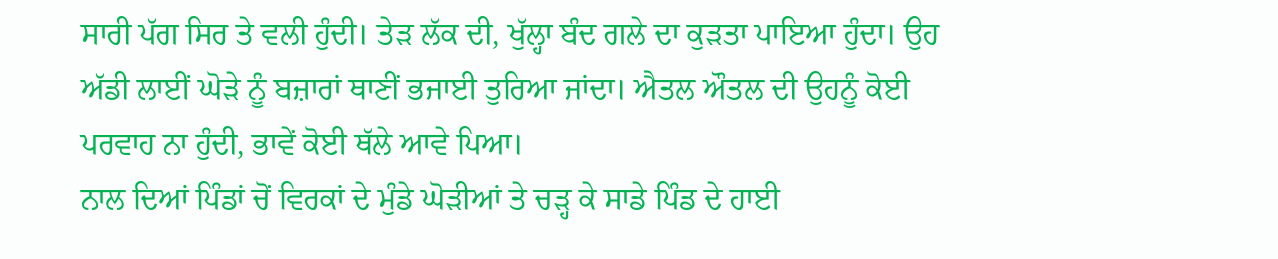ਸਾਰੀ ਪੱਗ ਸਿਰ ਤੇ ਵਲੀ ਹੁੰਦੀ। ਤੇੜ ਲੱਕ ਦੀ, ਖੁੱਲ੍ਹਾ ਬੰਦ ਗਲੇ ਦਾ ਕੁੜਤਾ ਪਾਇਆ ਹੁੰਦਾ। ਉਹ ਅੱਡੀ ਲਾਈਂ ਘੋੜੇ ਨੂੰ ਬਜ਼ਾਰਾਂ ਥਾਣੀਂ ਭਜਾਈ ਤੁਰਿਆ ਜਾਂਦਾ। ਐਤਲ ਔਤਲ ਦੀ ਉਹਨੂੰ ਕੋਈ ਪਰਵਾਹ ਨਾ ਹੁੰਦੀ, ਭਾਵੇਂ ਕੋਈ ਥੱਲੇ ਆਵੇ ਪਿਆ।
ਨਾਲ ਦਿਆਂ ਪਿੰਡਾਂ ਚੋਂ ਵਿਰਕਾਂ ਦੇ ਮੁੰਡੇ ਘੋੜੀਆਂ ਤੇ ਚੜ੍ਹ ਕੇ ਸਾਡੇ ਪਿੰਡ ਦੇ ਹਾਈ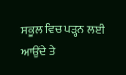ਸਕੂਲ ਵਿਚ ਪੜ੍ਹਨ ਲਈ ਆਉਂਦੇ ਤੇ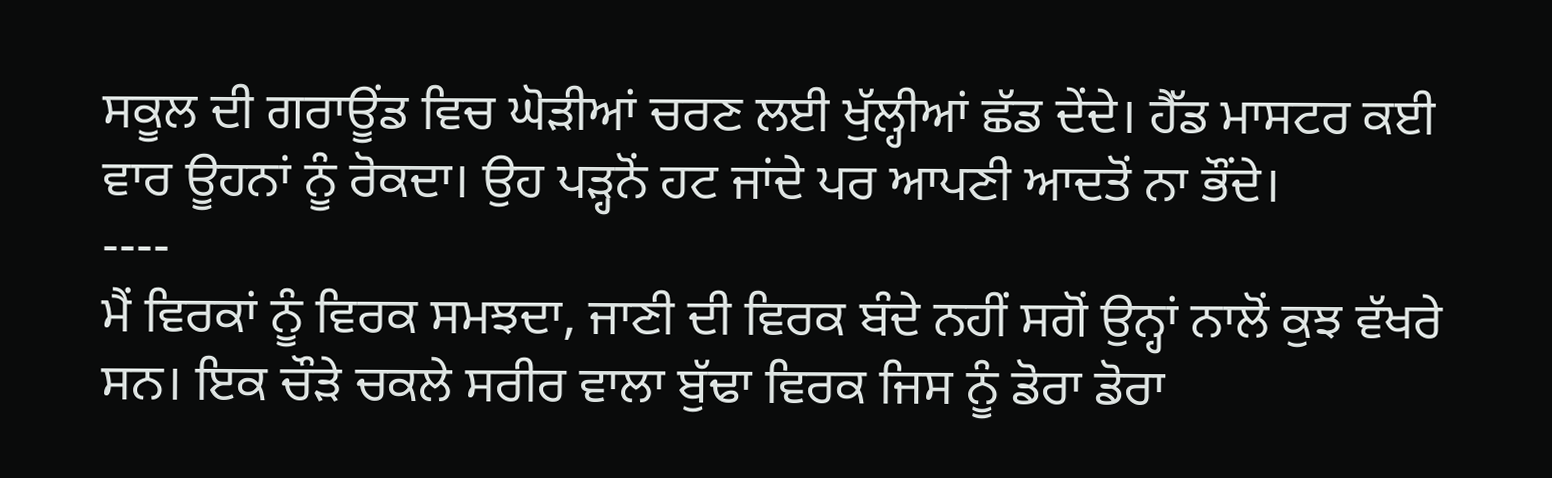ਸਕੂਲ ਦੀ ਗਰਾਊਂਡ ਵਿਚ ਘੋੜੀਆਂ ਚਰਣ ਲਈ ਖੁੱਲ੍ਹੀਆਂ ਛੱਡ ਦੇਂਦੇ। ਹੈੱਡ ਮਾਸਟਰ ਕਈ ਵਾਰ ਊਹਨਾਂ ਨੂੰ ਰੋਕਦਾ। ਉਹ ਪੜ੍ਹਨੋਂ ਹਟ ਜਾਂਦੇ ਪਰ ਆਪਣੀ ਆਦਤੋਂ ਨਾ ਭੌਂਦੇ।
----
ਮੈਂ ਵਿਰਕਾਂ ਨੂੰ ਵਿਰਕ ਸਮਝਦਾ, ਜਾਣੀ ਦੀ ਵਿਰਕ ਬੰਦੇ ਨਹੀਂ ਸਗੋਂ ਉਨ੍ਹਾਂ ਨਾਲੋਂ ਕੁਝ ਵੱਖਰੇ ਸਨ। ਇਕ ਚੌੜੇ ਚਕਲੇ ਸਰੀਰ ਵਾਲਾ ਬੁੱਢਾ ਵਿਰਕ ਜਿਸ ਨੂੰ ਡੋਰਾ ਡੋਰਾ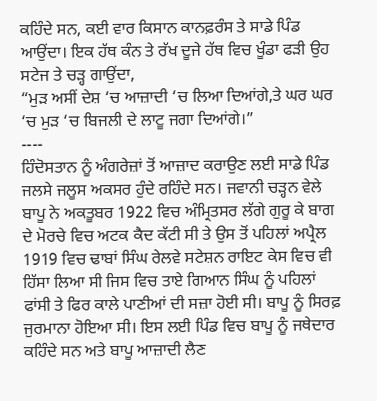ਕਹਿੰਦੇ ਸਨ, ਕਈ ਵਾਰ ਕਿਸਾਨ ਕਾਨਫ਼ਰੰਸ ਤੇ ਸਾਡੇ ਪਿੰਡ ਆਉਂਦਾ। ਇਕ ਹੱਥ ਕੰਨ ਤੇ ਰੱਖ ਦੂਜੇ ਹੱਥ ਵਿਚ ਖੂੰਡਾ ਫੜੀ ਉਹ ਸਟੇਜ ਤੇ ਚੜ੍ਹ ਗਾਉਂਦਾ,
“ਮੁੜ ਅਸੀਂ ਦੇਸ਼ ‘ਚ ਆਜ਼ਾਦੀ ‘ਚ ਲਿਆ ਦਿਆਂਗੇ,ਤੇ ਘਰ ਘਰ ‘ਚ ਮੁੜ ‘ਚ ਬਿਜਲੀ ਦੇ ਲਾਟੂ ਜਗਾ ਦਿਆਂਗੇ।”
----
ਹਿੰਦੋਸਤਾਨ ਨੂੰ ਅੰਗਰੇਜ਼ਾਂ ਤੋਂ ਆਜ਼ਾਦ ਕਰਾਉਣ ਲਈ ਸਾਡੇ ਪਿੰਡ ਜਲਸੇ ਜਲੂਸ ਅਕਸਰ ਹੁੰਦੇ ਰਹਿੰਦੇ ਸਨ। ਜਵਾਨੀ ਚੜ੍ਹਨ ਵੇਲੇ ਬਾਪੂ ਨੇ ਅਕਤੂਬਰ 1922 ਵਿਚ ਅੰਮ੍ਰਿਤਸਰ ਲੱਗੇ ਗੁਰੂ ਕੇ ਬਾਗ ਦੇ ਮੋਰਚੇ ਵਿਚ ਅਟਕ ਕੈਦ ਕੱਟੀ ਸੀ ਤੇ ਉਸ ਤੋਂ ਪਹਿਲਾਂ ਅਪ੍ਰੈਲ 1919 ਵਿਚ ਢਾਬਾਂ ਸਿੰਘ ਰੇਲਵੇ ਸਟੇਸ਼ਨ ਰਾਇਟ ਕੇਸ ਵਿਚ ਵੀ ਹਿੱਸਾ ਲਿਆ ਸੀ ਜਿਸ ਵਿਚ ਤਾਏ ਗਿਆਨ ਸਿੰਘ ਨੂੰ ਪਹਿਲਾਂ ਫਾਂਸੀ ਤੇ ਫਿਰ ਕਾਲੇ ਪਾਣੀਆਂ ਦੀ ਸਜ਼ਾ ਹੋਈ ਸੀ। ਬਾਪੂ ਨੂੰ ਸਿਰਫ਼ ਜੁਰਮਾਨਾ ਹੋਇਆ ਸੀ। ਇਸ ਲਈ ਪਿੰਡ ਵਿਚ ਬਾਪੂ ਨੂੰ ਜਥੇਦਾਰ ਕਹਿੰਦੇ ਸਨ ਅਤੇ ਬਾਪੂ ਆਜ਼ਾਦੀ ਲੈਣ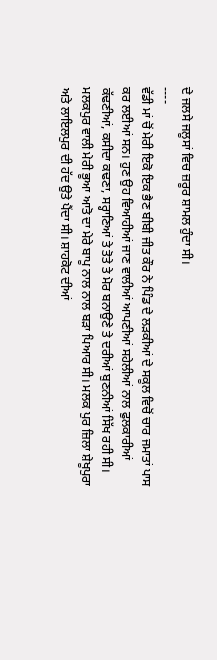ਦੇ ਜਲਸੇ ਜਲੂਸਾਂ ਵਿਚ ਜ਼ਰੂਰ ਸ਼ਾਮਲ ਹੁੰਦਾ ਸੀ।
----
ਵੱਡੀ ਮਾਂ ਚੋਂ ਮੇਰੀ ਇਕੋ ਇਕ ਭੈਣ ਬੀਬੀ ਜੀਤ ਕੌਰ ਨੇ ਪਿੰਡ ਦੇ ਲੜਕੀਆਂ ਦੇ ਸਕੂਲ ਵਿਚੋਂ ਚਾਰ ਜਮਾਤਾਂ ਪਾਸ ਕਰ ਲਈਆਂ ਸਨ। ਹੁਣ ਉਹ ਵਿਆਹੀਆਂ ਜਾਣ ਵਾਲੀਆਂ ਆਪਣੀਆਂ ਸਹੇਲੀਆਂ ਨਾਲ ਫੁਲਕਾਰੀਆਂ ਕੱਢਣੀਆਂ, ਕਸੀਦਾ ਕਢਣਾ, ਸਰ੍ਹਾਣਿਆਂ ਤੇ ਤੋਤੇ ਤੇ ਮੋਰ ਬਨਾਉਣੇ ਤੇ ਦਰੀਆਂ ਬੁਣਨੀਆਂ ਸਿੱਖ ਰਹੀ ਸੀ। ਮਲਕਪੁਰ ਵਾਲੀ ਮੇਰੀ ਭੂਆ ਆਤੋ ਦਾ ਮੇਰੇ ਬਾਪੂ ਨਾਲ ਨਾਲ ਬੜਾ ਪਿਆਰ ਸੀ। ਮਲਕ ਪੁਰ ਜ਼ਿਲਾ ਸ਼ੇਖੂਪੁਰਾ ਅਤੇ ਲਾਇਲਪੁਰ ਦੀ ਹੱਦ ਉਤੇ ਪੈਂਦਾ ਸੀ। ਸ਼ਾਹਕੋਟ ਦੀਆਂ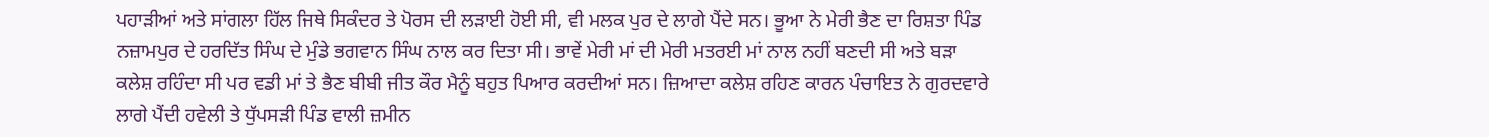ਪਹਾੜੀਆਂ ਅਤੇ ਸਾਂਗਲਾ ਹਿੱਲ ਜਿਥੇ ਸਿਕੰਦਰ ਤੇ ਪੋਰਸ ਦੀ ਲੜਾਈ ਹੋਈ ਸੀ, ਵੀ ਮਲਕ ਪੁਰ ਦੇ ਲਾਗੇ ਪੈਂਦੇ ਸਨ। ਭੂਆ ਨੇ ਮੇਰੀ ਭੈਣ ਦਾ ਰਿਸ਼ਤਾ ਪਿੰਡ ਨਜ਼ਾਮਪੁਰ ਦੇ ਹਰਦਿੱਤ ਸਿੰਘ ਦੇ ਮੁੰਡੇ ਭਗਵਾਨ ਸਿੰਘ ਨਾਲ ਕਰ ਦਿਤਾ ਸੀ। ਭਾਵੇਂ ਮੇਰੀ ਮਾਂ ਦੀ ਮੇਰੀ ਮਤਰਈ ਮਾਂ ਨਾਲ ਨਹੀਂ ਬਣਦੀ ਸੀ ਅਤੇ ਬੜਾ ਕਲੇਸ਼ ਰਹਿੰਦਾ ਸੀ ਪਰ ਵਡੀ ਮਾਂ ਤੇ ਭੈਣ ਬੀਬੀ ਜੀਤ ਕੌਰ ਮੈਨੂੰ ਬਹੁਤ ਪਿਆਰ ਕਰਦੀਆਂ ਸਨ। ਜ਼ਿਆਦਾ ਕਲੇਸ਼ ਰਹਿਣ ਕਾਰਨ ਪੰਚਾਇਤ ਨੇ ਗੁਰਦਵਾਰੇ ਲਾਗੇ ਪੈਂਦੀ ਹਵੇਲੀ ਤੇ ਧੁੱਪਸੜੀ ਪਿੰਡ ਵਾਲੀ ਜ਼ਮੀਨ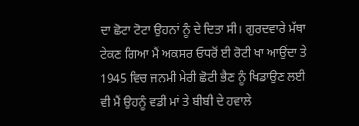ਦਾ ਛੋਟਾ ਟੋਟਾ ਉਹਨਾਂ ਨੂੰ ਦੇ ਦਿਤਾ ਸੀ। ਗੁਰਦਵਾਰੇ ਮੱਥਾ ਟੇਕਣ ਗਿਆ ਮੈਂ ਅਕਸਰ ਓਧਰੋਂ ਈ ਰੋਟੀ ਖਾ ਆਉਂਦਾ ਤੇ 1945 ਵਿਚ ਜਨਮੀ ਮੇਰੀ ਛੋਟੀ ਭੈਣ ਨੂੰ ਖਿਡਾਉਣ ਲਈ ਵੀ ਮੈਂ ਉਹਨੂੰ ਵਡੀ ਮਾਂ ਤੇ ਬੀਬੀ ਦੇ ਹਵਾਲੇ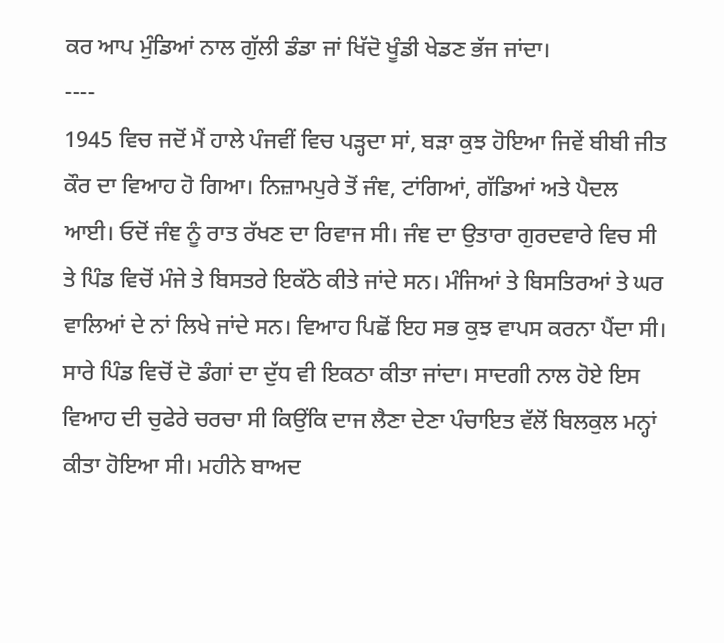ਕਰ ਆਪ ਮੁੰਡਿਆਂ ਨਾਲ ਗੁੱਲੀ ਡੰਡਾ ਜਾਂ ਖਿੱਦੋ ਖੂੰਡੀ ਖੇਡਣ ਭੱਜ ਜਾਂਦਾ।
----
1945 ਵਿਚ ਜਦੋਂ ਮੈਂ ਹਾਲੇ ਪੰਜਵੀਂ ਵਿਚ ਪੜ੍ਹਦਾ ਸਾਂ, ਬੜਾ ਕੁਝ ਹੋਇਆ ਜਿਵੇਂ ਬੀਬੀ ਜੀਤ ਕੌਰ ਦਾ ਵਿਆਹ ਹੋ ਗਿਆ। ਨਿਜ਼ਾਮਪੁਰੇ ਤੋਂ ਜੰਞ, ਟਾਂਗਿਆਂ, ਗੱਡਿਆਂ ਅਤੇ ਪੈਦਲ ਆਈ। ਓਦੋਂ ਜੰਞ ਨੂੰ ਰਾਤ ਰੱਖਣ ਦਾ ਰਿਵਾਜ ਸੀ। ਜੰਞ ਦਾ ਉਤਾਰਾ ਗੁਰਦਵਾਰੇ ਵਿਚ ਸੀ ਤੇ ਪਿੰਡ ਵਿਚੋਂ ਮੰਜੇ ਤੇ ਬਿਸਤਰੇ ਇਕੱਠੇ ਕੀਤੇ ਜਾਂਦੇ ਸਨ। ਮੰਜਿਆਂ ਤੇ ਬਿਸਤਿਰਆਂ ਤੇ ਘਰ ਵਾਲਿਆਂ ਦੇ ਨਾਂ ਲਿਖੇ ਜਾਂਦੇ ਸਨ। ਵਿਆਹ ਪਿਛੋਂ ਇਹ ਸਭ ਕੁਝ ਵਾਪਸ ਕਰਨਾ ਪੈਂਦਾ ਸੀ। ਸਾਰੇ ਪਿੰਡ ਵਿਚੋਂ ਦੋ ਡੰਗਾਂ ਦਾ ਦੁੱਧ ਵੀ ਇਕਠਾ ਕੀਤਾ ਜਾਂਦਾ। ਸਾਦਗੀ ਨਾਲ ਹੋਏ ਇਸ ਵਿਆਹ ਦੀ ਚੁਫੇਰੇ ਚਰਚਾ ਸੀ ਕਿਉਂਕਿ ਦਾਜ ਲੈਣਾ ਦੇਣਾ ਪੰਚਾਇਤ ਵੱਲੋਂ ਬਿਲਕੁਲ ਮਨ੍ਹਾਂ ਕੀਤਾ ਹੋਇਆ ਸੀ। ਮਹੀਨੇ ਬਾਅਦ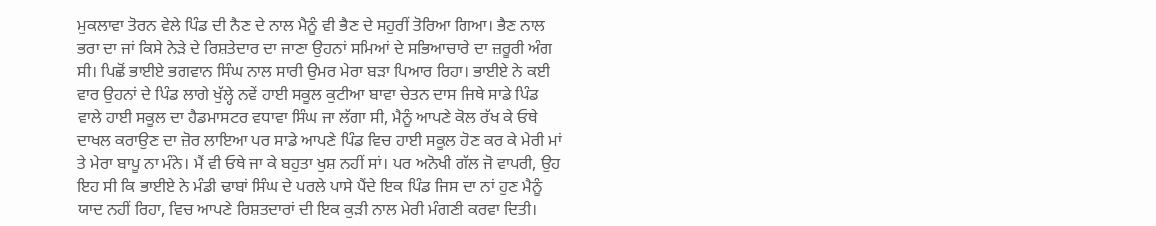ਮੁਕਲਾਵਾ ਤੋਰਨ ਵੇਲੇ ਪਿੰਡ ਦੀ ਨੈਣ ਦੇ ਨਾਲ ਮੈਨੂੰ ਵੀ ਭੈਣ ਦੇ ਸਹੁਰੀਂ ਤੋਰਿਆ ਗਿਆ। ਭੈਣ ਨਾਲ ਭਰਾ ਦਾ ਜਾਂ ਕਿਸੇ ਨੇੜੇ ਦੇ ਰਿਸ਼ਤੇਦਾਰ ਦਾ ਜਾਣਾ ਉਹਨਾਂ ਸਮਿਆਂ ਦੇ ਸਭਿਆਚਾਰੇ ਦਾ ਜ਼ਰੂਰੀ ਅੰਗ ਸੀ। ਪਿਛੋਂ ਭਾਈਏ ਭਗਵਾਨ ਸਿੰਘ ਨਾਲ ਸਾਰੀ ਉਮਰ ਮੇਰਾ ਬੜਾ ਪਿਆਰ ਰਿਹਾ। ਭਾਈਏ ਨੇ ਕਈ ਵਾਰ ਉਹਨਾਂ ਦੇ ਪਿੰਡ ਲਾਗੇ ਖੁੱਲ੍ਹੇ ਨਵੇਂ ਹਾਈ ਸਕੂਲ ਕੁਟੀਆ ਬਾਵਾ ਚੇਤਨ ਦਾਸ ਜਿਥੇ ਸਾਡੇ ਪਿੰਡ ਵਾਲੇ ਹਾਈ ਸਕੂਲ ਦਾ ਹੈਡਮਾਸਟਰ ਵਧਾਵਾ ਸਿੰਘ ਜਾ ਲੱਗਾ ਸੀ, ਮੈਨੂੰ ਆਪਣੇ ਕੋਲ ਰੱਖ ਕੇ ਓਥੇ ਦਾਖਲ ਕਰਾਉਣ ਦਾ ਜ਼ੋਰ ਲਾਇਆ ਪਰ ਸਾਡੇ ਆਪਣੇ ਪਿੰਡ ਵਿਚ ਹਾਈ ਸਕੂਲ ਹੋਣ ਕਰ ਕੇ ਮੇਰੀ ਮਾਂ ਤੇ ਮੇਰਾ ਬਾਪੂ ਨਾ ਮੰਨੇ। ਮੈਂ ਵੀ ਓਥੇ ਜਾ ਕੇ ਬਹੁਤਾ ਖੁਸ਼ ਨਹੀਂ ਸਾਂ। ਪਰ ਅਨੋਖੀ ਗੱਲ ਜੋ ਵਾਪਰੀ, ਉਹ ਇਹ ਸੀ ਕਿ ਭਾਈਏ ਨੇ ਮੰਡੀ ਢਾਬਾਂ ਸਿੰਘ ਦੇ ਪਰਲੇ ਪਾਸੇ ਪੈਂਦੇ ਇਕ ਪਿੰਡ ਜਿਸ ਦਾ ਨਾਂ ਹੁਣ ਮੈਨੂੰ ਯਾਦ ਨਹੀਂ ਰਿਹਾ, ਵਿਚ ਆਪਣੇ ਰਿਸ਼ਤਦਾਰਾਂ ਦੀ ਇਕ ਕੁੜੀ ਨਾਲ ਮੇਰੀ ਮੰਗਣੀ ਕਰਵਾ ਦਿਤੀ।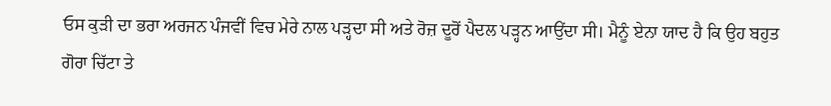ਓਸ ਕੁੜੀ ਦਾ ਭਰਾ ਅਰਜਨ ਪੰਜਵੀਂ ਵਿਚ ਮੇਰੇ ਨਾਲ ਪੜ੍ਹਦਾ ਸੀ ਅਤੇ ਰੋਜ਼ ਦੂਰੋਂ ਪੈਦਲ ਪੜ੍ਹਨ ਆਉਂਦਾ ਸੀ। ਮੈਨੂੰ ਏਨਾ ਯਾਦ ਹੈ ਕਿ ਉਹ ਬਹੁਤ ਗੋਰਾ ਚਿੱਟਾ ਤੇ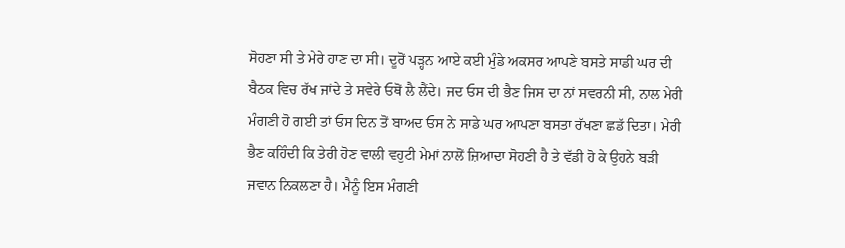ਸੋਹਣਾ ਸੀ ਤੇ ਮੇਰੇ ਹਾਣ ਦਾ ਸੀ। ਦੂਰੋਂ ਪੜ੍ਹਨ ਆਏ ਕਈ ਮੁੰਡੇ ਅਕਸਰ ਆਪਣੇ ਬਸਤੇ ਸਾਡੀ ਘਰ ਦੀ ਬੈਠਕ ਵਿਚ ਰੱਖ ਜਾਂਦੇ ਤੇ ਸਵੇਰੇ ਓਥੋਂ ਲੈ ਲੈਂਦੇ। ਜਦ ਓਸ ਦੀ ਭੈਣ ਜਿਸ ਦਾ ਨਾਂ ਸਵਰਨੀ ਸੀ, ਨਾਲ ਮੇਰੀ ਮੰਗਣੀ ਹੋ ਗਈ ਤਾਂ ਓਸ ਦਿਨ ਤੋਂ ਬਾਅਦ ਓਸ ਨੇ ਸਾਡੇ ਘਰ ਆਪਣਾ ਬਸਤਾ ਰੱਖਣਾ ਛਡੱ ਦਿਤਾ। ਮੇਰੀ ਭੈਣ ਕਹਿੰਦੀ ਕਿ ਤੇਰੀ ਹੋਣ ਵਾਲੀ ਵਹੁਟੀ ਮੇਮਾਂ ਨਾਲੋਂ ਜ਼ਿਆਦਾ ਸੋਹਣੀ ਹੈ ਤੇ ਵੱਡੀ ਹੋ ਕੇ ਉਹਨੇ ਬੜੀ ਜਵਾਨ ਨਿਕਲਣਾ ਹੈ। ਮੈਨੂੰ ਇਸ ਮੰਗਣੀ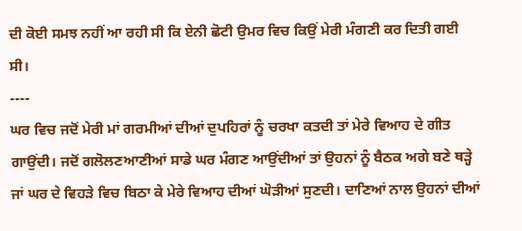ਦੀ ਕੋਈ ਸਮਝ ਨਹੀਂ ਆ ਰਹੀ ਸੀ ਕਿ ਏਨੀ ਛੋਟੀ ਉਮਰ ਵਿਚ ਕਿਉਂ ਮੇਰੀ ਮੰਗਣੀ ਕਰ ਦਿਤੀ ਗਈ ਸੀ।
----
ਘਰ ਵਿਚ ਜਦੋਂ ਮੇਰੀ ਮਾਂ ਗਰਮੀਆਂ ਦੀਆਂ ਦੁਪਹਿਰਾਂ ਨੂੰ ਚਰਖਾ ਕਤਦੀ ਤਾਂ ਮੇਰੇ ਵਿਆਹ ਦੇ ਗੀਤ ਗਾਉਂਦੀ। ਜਦੋਂ ਗਲੋਲਣਆਣੀਆਂ ਸਾਡੇ ਘਰ ਮੰਗਣ ਆਉਂਦੀਆਂ ਤਾਂ ਉਹਨਾਂ ਨੂੰ ਬੈਠਕ ਅਗੇ ਬਣੇ ਥੜ੍ਹੇ ਜਾਂ ਘਰ ਦੇ ਵਿਹੜੇ ਵਿਚ ਬਿਠਾ ਕੇ ਮੇਰੇ ਵਿਆਹ ਦੀਆਂ ਘੋੜੀਆਂ ਸੁਣਦੀ। ਦਾਣਿਆਂ ਨਾਲ ਉਹਨਾਂ ਦੀਆਂ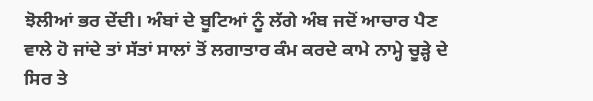ਝੋਲੀਆਂ ਭਰ ਦੇਂਦੀ। ਅੰਬਾਂ ਦੇ ਬੂਟਿਆਂ ਨੂੰ ਲੱਗੇ ਅੰਬ ਜਦੋਂ ਆਚਾਰ ਪੈਣ ਵਾਲੇ ਹੋ ਜਾਂਦੇ ਤਾਂ ਸੱਤਾਂ ਸਾਲਾਂ ਤੋਂ ਲਗਾਤਾਰ ਕੰਮ ਕਰਦੇ ਕਾਮੇ ਨਾਮ੍ਹੇ ਚੂੜ੍ਹੇ ਦੇ ਸਿਰ ਤੇ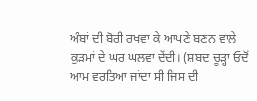ਅੰਬਾਂ ਦੀ ਬੋਰੀ ਰਖਵਾ ਕੇ ਆਪਣੇ ਬਣਨ ਵਾਲੇ ਕੁੜਮਾਂ ਦੇ ਘਰ ਘਲਵਾ ਦੇਂਦੀ। (ਸ਼ਬਦ ਚੂੜ੍ਹਾ ਓਦੋਂ ਆਮ ਵਰਤਿਆ ਜਾਂਦਾ ਸੀ ਜਿਸ ਦੀ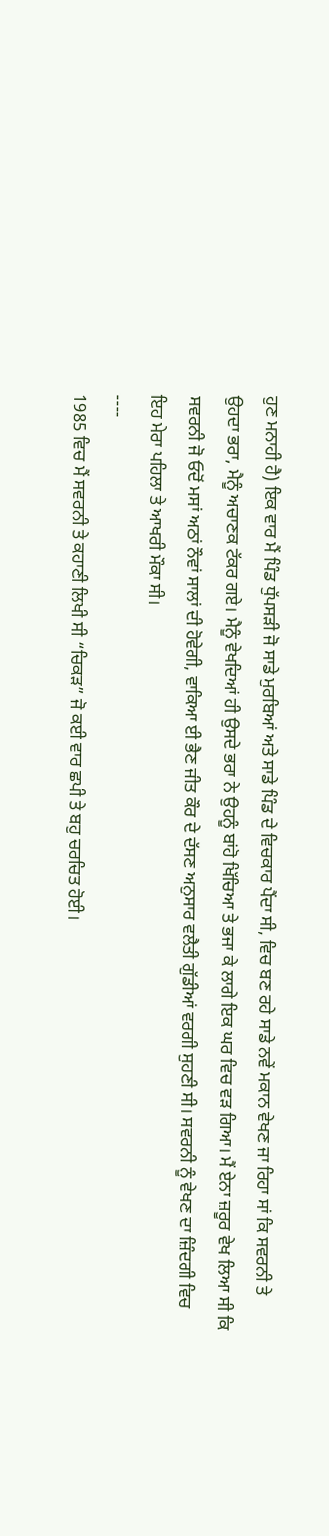ਹੁਣ ਮਨਾਹੀ ਹੈ) ਇਕ ਵਾਰ ਮੈਂ ਪਿੰਡ ਧੁੱਪਸੜੀ ਜੋ ਸਾਡੇ ਮੁਰਬਿਆਂ ਅਤੇ ਸਾਡੇ ਪਿੰਡ ਦੇ ਵਿਚਕਾਰ ਪੈਂਦਾ ਸੀ, ਵਿਚ ਬਣ ਰਹੇ ਸਾਡੇ ਨਵੇਂ ਮਕਾਨ ਵੇਖਣ ਜਾ ਰਿਹਾ ਸਾਂ ਕਿ ਸਵਰਨੀ ਤੇ ਉਹਦਾ ਭਰਾ, ਮੈਨੂੰ ਅਚਾਣਕ ਟੱਕਰ ਗਏ। ਮੈਨੂੰ ਵੇਖਦਿਆਂ ਹੀ ਉਸਦੇ ਭਰਾ ਨੇ ਉਹਨੂੰ ਬਾਂਹੋ ਖਿੱਚਿਆ ਤੇ ਭਜਾ ਕੇ ਲਾਗੇ ਇਕ ਘਰ ਵਿਚ ਵੜ ਗਿਆ। ਮੈਂ ਏਨਾ ਜ਼ਰੂਰ ਵੇਖ ਲਿਆ ਸੀ ਕਿ ਸਵਰਨੀ ਜੋ ਓਦੋਂ ਮਸਾਂ ਅਠਾਂ ਨੌਵਾਂ ਸਾਲਾਂ ਦੀ ਹੋਵੇਗੀ, ਵਾਕਿਆ ਈ ਭੈਣ ਜੀਤ ਕੌਰ ਦੇ ਦੱਸਣ ਅਨੁਸਾਰ ਵਲੈਤੀ ਗੁੱਡੀਆਂ ਵਰਗੀ ਸੁਹਣੀ ਸੀ। ਸਵਰਨੀ ਨੂੰ ਵੇਖਣ ਦਾ ਜ਼ਿੰਦਗੀ ਵਿਚ ਇਹ ਮੇਰਾ ਪਹਿਲਾ ਤੇ ਆਖਰੀ ਮੌਕਾ ਸੀ।
----
1985 ਵਿਚ ਮੈਂ ਸਵਰਨੀ ਤੇ ਕਹਾਣੀ ਲਿਖੀ ਸੀ “ਚਿਕੜ” ਜੋ ਕਈ ਵਾਰ ਛਪੀ ਤੇ ਬਹੁ ਚਰਚਿਤ ਹੋਈ।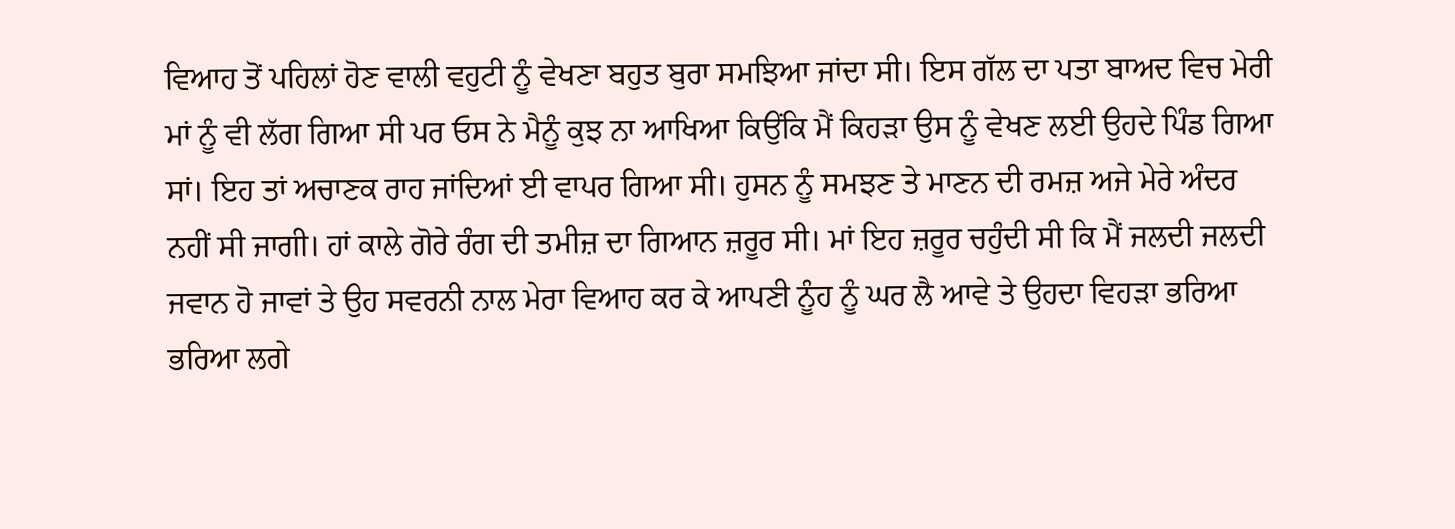ਵਿਆਹ ਤੋਂ ਪਹਿਲਾਂ ਹੋਣ ਵਾਲੀ ਵਹੁਟੀ ਨੂੰ ਵੇਖਣਾ ਬਹੁਤ ਬੁਰਾ ਸਮਝਿਆ ਜਾਂਦਾ ਸੀ। ਇਸ ਗੱਲ ਦਾ ਪਤਾ ਬਾਅਦ ਵਿਚ ਮੇਰੀ ਮਾਂ ਨੂੰ ਵੀ ਲੱਗ ਗਿਆ ਸੀ ਪਰ ਓਸ ਨੇ ਮੈਨੂੰ ਕੁਝ ਨਾ ਆਖਿਆ ਕਿਉਂਕਿ ਮੈਂ ਕਿਹੜਾ ਉਸ ਨੂੰ ਵੇਖਣ ਲਈ ਉਹਦੇ ਪਿੰਡ ਗਿਆ ਸਾਂ। ਇਹ ਤਾਂ ਅਚਾਣਕ ਰਾਹ ਜਾਂਦਿਆਂ ਈ ਵਾਪਰ ਗਿਆ ਸੀ। ਹੁਸਨ ਨੂੰ ਸਮਝਣ ਤੇ ਮਾਣਨ ਦੀ ਰਮਜ਼ ਅਜੇ ਮੇਰੇ ਅੰਦਰ ਨਹੀਂ ਸੀ ਜਾਗੀ। ਹਾਂ ਕਾਲੇ ਗੋਰੇ ਰੰਗ ਦੀ ਤਮੀਜ਼ ਦਾ ਗਿਆਨ ਜ਼ਰੂਰ ਸੀ। ਮਾਂ ਇਹ ਜ਼ਰੂਰ ਚਹੁੰਦੀ ਸੀ ਕਿ ਮੈਂ ਜਲਦੀ ਜਲਦੀ ਜਵਾਨ ਹੋ ਜਾਵਾਂ ਤੇ ਉਹ ਸਵਰਨੀ ਨਾਲ ਮੇਰਾ ਵਿਆਹ ਕਰ ਕੇ ਆਪਣੀ ਨੂੰਹ ਨੂੰ ਘਰ ਲੈ ਆਵੇ ਤੇ ਉਹਦਾ ਵਿਹੜਾ ਭਰਿਆ ਭਰਿਆ ਲਗੇ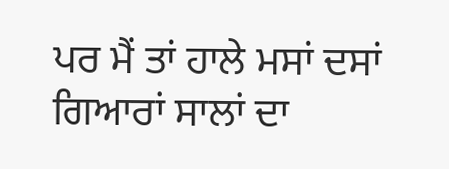ਪਰ ਮੈਂ ਤਾਂ ਹਾਲੇ ਮਸਾਂ ਦਸਾਂ ਗਿਆਰਾਂ ਸਾਲਾਂ ਦਾ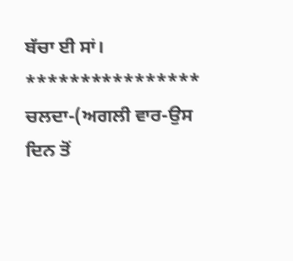ਬੱਚਾ ਈ ਸਾਂ।
****************
ਚਲਦਾ-(ਅਗਲੀ ਵਾਰ-ਉਸ ਦਿਨ ਤੋਂ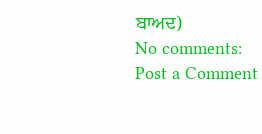ਬਾਅਦ)
No comments:
Post a Comment